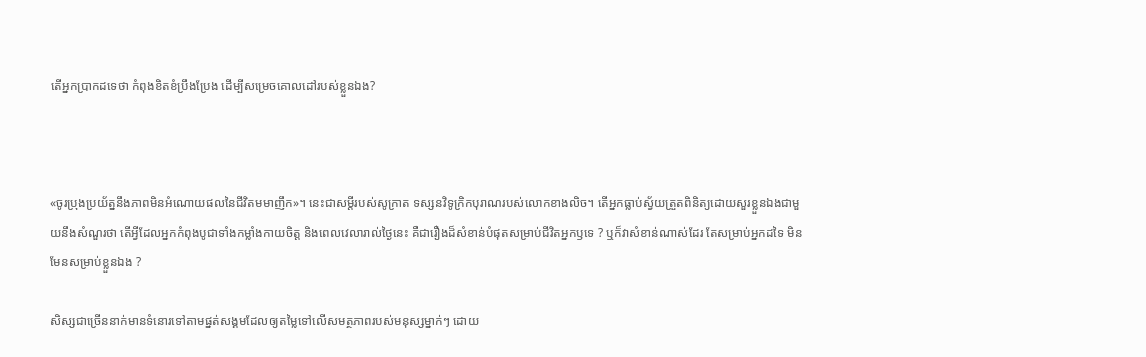តើអ្នកប្រាកដទេថា កំពុងខិតខំប្រឹងប្រែង ដើម្បីសម្រេចគោលដៅរបស់ខ្លួនឯង?



«ចូរប្រុងប្រយ័ត្ននឹងភាពមិនអំណោយផលនៃជីវិតមមាញឹក»។ នេះជាសម្ដីរបស់សូក្រាត ទស្សនវិទូក្រិកបុរាណរបស់លោកខាងលិច។ តើអ្នកធ្លាប់ស្វ័យត្រួតពិនិត្យដោយសួរខ្លួនឯងជាមួយនឹងសំណួរថា តើអ្វីដែលអ្នកកំពុងបូជាទាំងកម្លាំងកាយចិត្ត និងពេលវេលារាល់ថ្ងៃនេះ គឺជារឿងដ៏សំខាន់បំផុតសម្រាប់ជីវិតអ្នកឫទេ ? ឬក៏វាសំខាន់ណាស់ដែរ តែសម្រាប់អ្នកដទៃ មិនមែនសម្រាប់ខ្លួនឯង ?

សិស្សជាច្រើននាក់មានទំនោរទៅតាមផ្នត់សង្គមដែលឲ្យតម្លៃទៅលើសមត្ថភាពរបស់មនុស្សម្នាក់ៗ ដោយ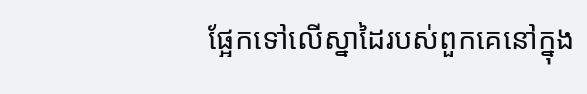ផ្អែកទៅលើស្នាដៃរបស់ពួកគេនៅក្នុង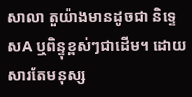សាលា តួយ៉ាងមានដូចជា និទ្ទេសA ឬពិន្ទុខ្ពស់ៗជាដើម។ ដោយសារតែមនុស្ស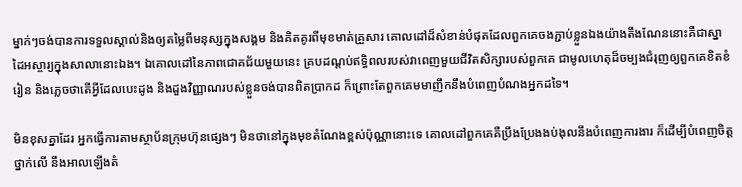ម្នាក់ៗចង់បានការទទួលស្គាល់និងឲ្យតម្លៃពីមនុស្សក្នុងសង្គម និងគិតគូរពីមុខមាត់គ្រួសារ គោលដៅដ៏សំខាន់បំផុតដែលពួកគេចងភ្ជាប់ខ្លួនឯងយ៉ាងតឹងណែននោះគឺជាស្នាដៃអស្ចារ្យក្នុងសាលានោះឯង។ ឯគោលដៅនៃភាពជោគជ័យមួយនេះ គ្របដណ្ដប់ឥទ្ធិពលរបស់វាពេញមួយជីវិតសិក្សារបស់ពួកគេ ជាមូលហេតុដ៏ចម្បងជំរុញឲ្យពួកគេខិតខំរៀន និងភ្លេចថាតើអ្វីដែលបេះដូង និងដួងវិញ្ញាណរបស់ខ្លួនចង់បានពិតប្រាកដ ក៏ព្រោះតែពួកគេមមាញឹកនឹងបំពេញបំណងអ្នកដទៃ។

មិនខុសគ្នាដែរ អ្នកធ្វើការតាមស្ថាប័នក្រុមហ៊ុនផ្សេងៗ មិនថានៅក្នុងមុខតំណែងខ្ពស់ប៉ុណ្ណានោះទេ គោលដៅពួកគេគឺប្រឹងប្រែងងប់ងុលនឹងបំពេញការងារ ក៏ដើម្បីបំពេញចិត្តថ្នាក់លើ នឹងអាលឡើងតំ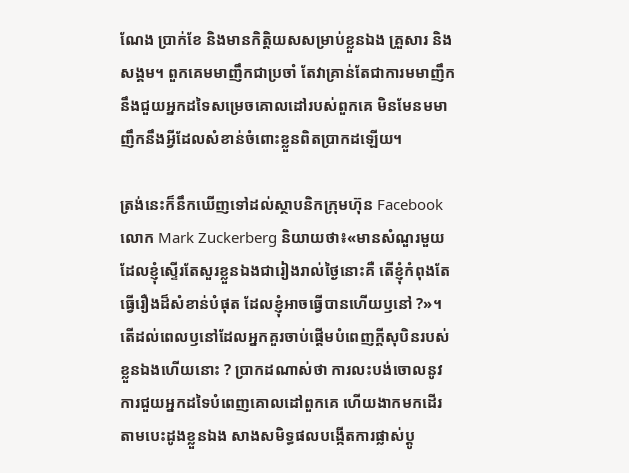ណែង ប្រាក់ខែ និងមានកិត្តិយសសម្រាប់ខ្លួនឯង គ្រួសារ និងសង្គម។ ពួកគេមមាញឹកជាប្រចាំ តែវាគ្រាន់តែជាការមមាញឹកនឹងជួយអ្នកដទៃសម្រេចគោលដៅរបស់ពួកគេ មិនមែនមមាញឹកនឹងអ្វីដែលសំខាន់ចំពោះខ្លួនពិតប្រាកដឡើយ។

ត្រង់នេះក៏នឹកឃើញទៅដល់ស្ថាបនិកក្រុមហ៊ុន Facebook លោក Mark Zuckerberg និយាយថា៖«មានសំណួរមួយដែលខ្ញុំស្ទើរតែសួរខ្លួនឯងជារៀងរាល់ថ្ងៃនោះគឺ តើខ្ញុំកំពុងតែធ្វើរឿងដ៏សំខាន់បំផុត ដែលខ្ញុំអាចធ្វើបានហើយឫនៅ ?»។ តើដល់ពេលឫនៅដែលអ្នកគួរចាប់ផ្ដើមបំពេញក្ដីសុបិនរបស់ខ្លួនឯងហើយនោះ ? ប្រាកដណាស់ថា ការលះបង់ចោលនូវការជួយអ្នកដទៃបំពេញគោលដៅពួកគេ ហើយងាកមកដើរតាមបេះដូងខ្លួនឯង សាងសមិទ្ធផលបង្កើតការផ្លាស់ប្ដូ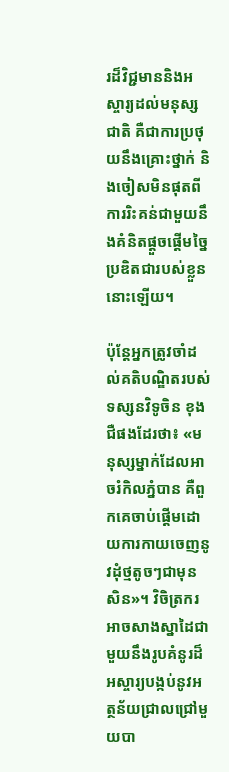រដ៏វិជ្ជមាននិងអស្ចារ្យដល់មនុស្សជាតិ គឺជាការប្រថុយនឹងគ្រោះថ្នាក់ និងចៀសមិនផុតពីការរិះគន់ជាមួយនឹងគំនិតផ្ដួចផ្ដើមច្នៃប្រឌិតជារបស់ខ្លួននោះឡើយ។

ប៉ុន្តែអ្នកត្រូវចាំដល់គតិបណ្ឌិតរបស់ទស្សនវិទូចិន ខុងជឺផងដែរថា៖ «មនុស្សម្នាក់ដែលអាចរំកិលភ្នំបាន គឺពួកគេចាប់ផ្ដើមដោយការកាយចេញនូវដុំថ្មតូចៗជាមុនសិន»។ វិចិត្រករអាចសាងស្នាដៃជាមួយនឹងរូបគំនូរដ៏អស្ចារ្យបង្កប់នូវអត្ថន័យជ្រាលជ្រៅមួយបា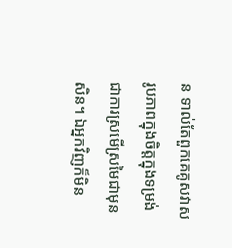ន ទាល់តែពួកគេគូសវាសរូបភាពក្នុងចិត្តក្នុងទម្រង់ជាការស្រមើស្រមៃជាមុនសិន។ ឯអ្នកវិញក៏មិន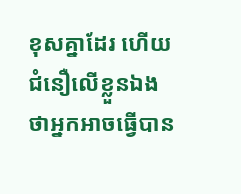ខុសគ្នាដែរ ហើយជំនឿលើខ្លួនឯងថាអ្នកអាចធ្វើបាន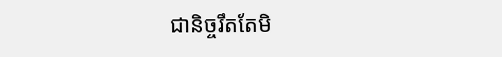ជានិច្ចរឹតតែមិ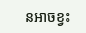នអាចខ្វះ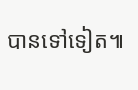បានទៅទៀត៕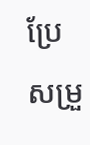ប្រែសម្រួ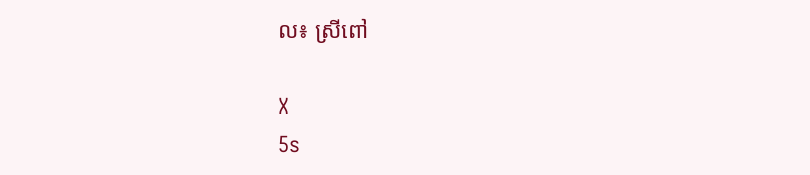ល៖ ស្រីពៅ

X
5s